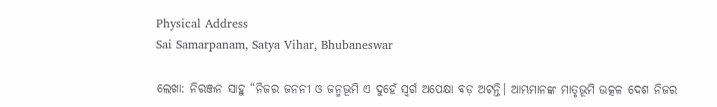Physical Address
Sai Samarpanam, Satya Vihar, Bhubaneswar

ଲେଖା: ନିରଞ୍ଜନ ସାହୁ “ନିଜର ଜନନୀ ଓ ଜନ୍ମଭୂମି ଏ ଦୁହେଁ ସ୍ଵର୍ଗ ଅପେକ୍ଷା ବଡ଼ ଅଟନ୍ତି। ଆମ୍ଭମାନଙ୍କ ମାତୃଭୂମି ଉତ୍କଳ ଦେଶ ନିଜର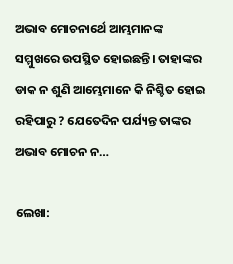ଅଭାବ ମୋଚନାର୍ଥେ ଆମ୍ଭମାନଙ୍କ ସମ୍ମୁଖରେ ଉପସ୍ଥିତ ହୋଇଛନ୍ତି। ତାହାଙ୍କର ଡାକ ନ ଶୁଣି ଆମ୍ଭେମାନେ କି ନିଶ୍ଚିତ ହୋଇ ରହିପାରୁ ? ଯେତେଦିନ ପର୍ଯ୍ୟନ୍ତ ତାଙ୍କର ଅଭାବ ମୋଚନ ନ…

ଲେଖା: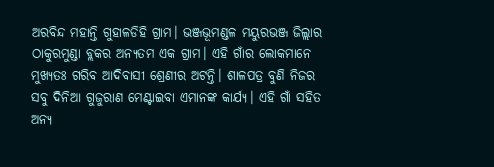ଅରବିନ୍ଦ ମହାନ୍ତି ଗୁହାଳଡିହି ଗ୍ରାମ। ଭଞ୍ଜଭୂମଣ୍ଡଳ ମୟୁରଭଞ୍ଜ ଜିଲ୍ଲାର ଠାକୁରମୁଣ୍ଡା ବ୍ଲକର ଅନ୍ୟତମ ଏକ ଗ୍ରାମ। ଏହି ଗାଁର ଲୋକମାନେ ମୁଖ୍ୟତଃ ଗରିବ ଆଦିବାସୀ ଶ୍ରେଣୀର ଅଟନ୍ତି। ଶାଳପତ୍ର ବୁଣି ନିଜର ସବୁ ଦିନିଆ ଗୁଜୁରାଣ ମେଣ୍ଟାଇବା ଏମାନଙ୍କ କାର୍ଯ୍ୟ। ଏହି ଗାଁ ସହିତ ଅନ୍ୟ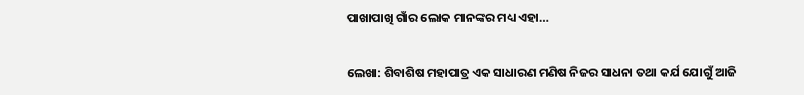ପାଖାପାଖି ଗାଁର ଲୋକ ମାନଙ୍କର ମଧ୍ୟ ଏହା…

ଲେଖା: ଶିବାଶିଷ ମହାପାତ୍ର ଏକ ସାଧାରଣ ମଣିଷ ନିଜର ସାଧନା ତଥା କର୍ଯ ଯୋଗୁଁ ଆଜି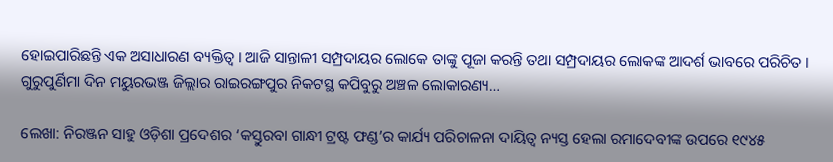ହୋଇପାରିଛନ୍ତି ଏକ ଅସାଧାରଣ ବ୍ୟକ୍ତିତ୍ଵ । ଆଜି ସାନ୍ତାଳୀ ସମ୍ପ୍ରଦାୟର ଲୋକେ ତାଙ୍କୁ ପୂଜା କରନ୍ତି ତଥା ସମ୍ପ୍ରଦାୟର ଲୋକଙ୍କ ଆଦର୍ଶ ଭାବରେ ପରିଚିତ । ଗୁରୁପୁର୍ଣିମା ଦିନ ମୟୁରଭଞ୍ଜ ଜିଲ୍ଲାର ରାଇରଙ୍ଗପୁର ନିକଟସ୍ଥ କପିବୁରୁ ଅଞ୍ଚଳ ଲୋକାରଣ୍ୟ…

ଲେଖା: ନିରଞ୍ଜନ ସାହୁ ଓଡ଼ିଶା ପ୍ରଦେଶର ‘କସ୍ତୁରବା ଗାନ୍ଧୀ ଟ୍ରଷ୍ଟ ଫଣ୍ଡ’ର କାର୍ଯ୍ୟ ପରିଚାଳନା ଦାୟିତ୍ଵ ନ୍ୟସ୍ତ ହେଲା ରମାଦେବୀଙ୍କ ଉପରେ ୧୯୪୫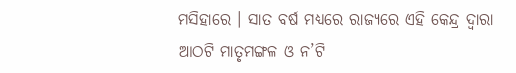ମସିହାରେ । ସାତ ବର୍ଷ ମଧ୍ୟରେ ରାଜ୍ୟରେ ଏହି କେନ୍ଦ୍ର ଦ୍ବାରା ଆଠଟି ମାତୃମଙ୍ଗଳ ଓ ନ’ଟି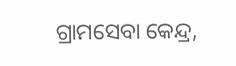ଗ୍ରାମସେବା କେନ୍ଦ୍ର,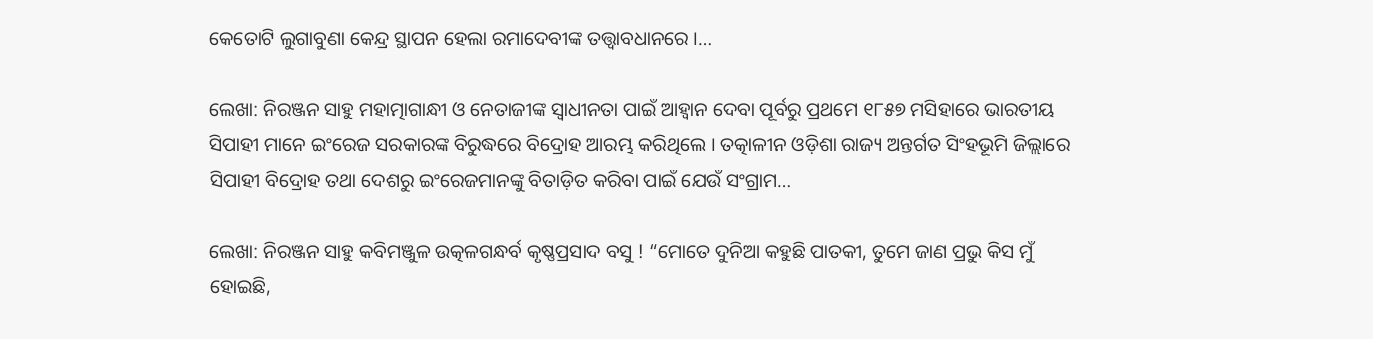କେତୋଟି ଲୁଗାବୁଣା କେନ୍ଦ୍ର ସ୍ଥାପନ ହେଲା ରମାଦେବୀଙ୍କ ତତ୍ତ୍ଵାବଧାନରେ ।…

ଲେଖା: ନିରଞ୍ଜନ ସାହୁ ମହାତ୍ମାଗାନ୍ଧୀ ଓ ନେତାଜୀଙ୍କ ସ୍ଵାଧୀନତା ପାଇଁ ଆହ୍ଵାନ ଦେବା ପୂର୍ବରୁ ପ୍ରଥମେ ୧୮୫୭ ମସିହାରେ ଭାରତୀୟ ସିପାହୀ ମାନେ ଇଂରେଜ ସରକାରଙ୍କ ବିରୁଦ୍ଧରେ ବିଦ୍ରୋହ ଆରମ୍ଭ କରିଥିଲେ । ତତ୍କାଳୀନ ଓଡ଼ିଶା ରାଜ୍ୟ ଅନ୍ତର୍ଗତ ସିଂହଭୂମି ଜିଲ୍ଲାରେ ସିପାହୀ ବିଦ୍ରୋହ ତଥା ଦେଶରୁ ଇଂରେଜମାନଙ୍କୁ ବିତାଡ଼ିତ କରିବା ପାଇଁ ଯେଉଁ ସଂଗ୍ରାମ…

ଲେଖା: ନିରଞ୍ଜନ ସାହୁ କବିମଞ୍ଜୁଳ ଉତ୍କଳଗନ୍ଧର୍ବ କୃଷ୍ଣପ୍ରସାଦ ବସୁ ! “ମୋତେ ଦୁନିଆ କହୁଛି ପାତକୀ, ତୁମେ ଜାଣ ପ୍ରଭୁ କିସ ମୁଁ ହୋଇଛି,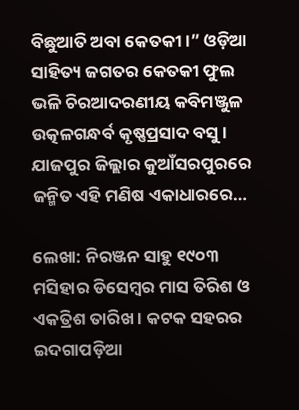ବିଛୁଆତି ଅବା କେତକୀ।” ଓଡ଼ିଆ ସାହିତ୍ୟ ଜଗତର କେତକୀ ଫୁଲ ଭଳି ଚିରଆଦରଣୀୟ କବିମଞ୍ଜୁଳ ଉତ୍କଳଗନ୍ଧର୍ବ କୃଷ୍ଣପ୍ରସାଦ ବସୁ । ଯାଜପୁର ଜିଲ୍ଲାର କୁଆଁସରପୁରରେ ଜନ୍ମିତ ଏହି ମଣିଷ ଏକାଧାରରେ…

ଲେଖା: ନିରଞ୍ଜନ ସାହୁ ୧୯୦୩ ମସିହାର ଡିସେମ୍ବର ମାସ ତିରିଶ ଓ ଏକତ୍ରିଶ ତାରିଖ । କଟକ ସହରର ଇଦଗାପଡ଼ିଆ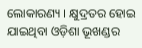ଲୋକାରଣ୍ୟ । କ୍ଷୁଦ୍ରତର ହୋଇ ଯାଇଥିବା ଓଡ଼ିଶା ଭୂଖଣ୍ଡର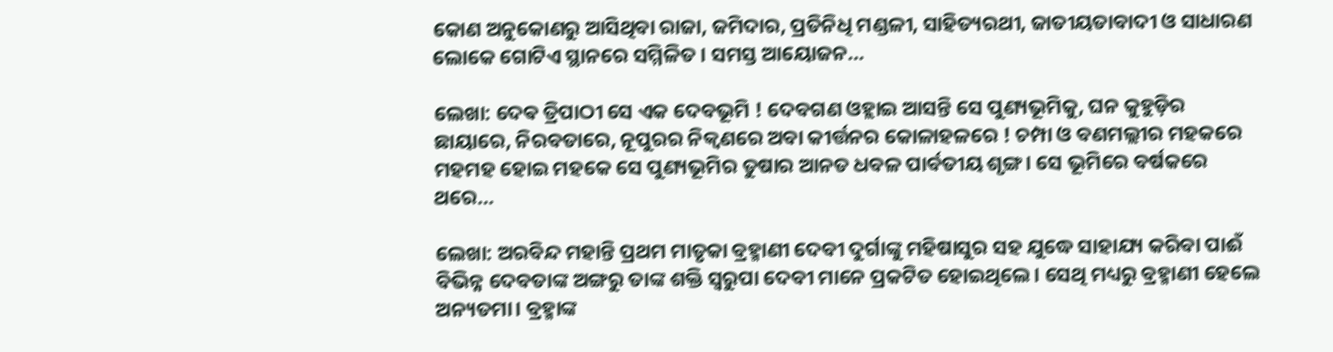କୋଣ ଅନୁକୋଣରୁ ଆସିଥିବା ରାଜା, ଜମିଦାର, ପ୍ରତିନିଧି ମଣ୍ଡଳୀ, ସାହିତ୍ୟରଥୀ, ଜାତୀୟତାବାଦୀ ଓ ସାଧାରଣ ଲୋକେ ଗୋଟିଏ ସ୍ଥାନରେ ସମ୍ମିଳିତ । ସମସ୍ତ ଆୟୋଜନ…

ଲେଖା: ଦେଵ ତ୍ରିପାଠୀ ସେ ଏକ ଦେବଭୂମି ! ଦେବଗଣ ଓହ୍ଲାଇ ଆସନ୍ତି ସେ ପୁଣ୍ୟଭୂମିକୁ, ଘନ କୁହୁଡ଼ିର ଛାୟାରେ, ନିରବତାରେ, ନୂପୁରର ନିକ୍ୱଣରେ ଅବା କୀର୍ତ୍ତନର କୋଳାହଳରେ ! ଚମ୍ପା ଓ ବଣମଲ୍ଲୀର ମହକରେ ମହମହ ହୋଇ ମହକେ ସେ ପୁଣ୍ୟଭୂମିର ତୁଷାର ଆନତ ଧବଳ ପାର୍ବତୀୟ ଶୃଙ୍ଗ। ସେ ଭୂମିରେ ବର୍ଷକରେ ଥରେ…

ଲେଖା: ଅରବିନ୍ଦ ମହାନ୍ତି ପ୍ରଥମ ମାତୃକା ବ୍ରହ୍ମାଣୀ ଦେବୀ ଦୁର୍ଗାଙ୍କୁ ମହିଷାସୁର ସହ ଯୁଦ୍ଧେ ସାହାଯ୍ୟ କରିବା ପାଈଁ ବିଭିନ୍ନ ଦେବତାଙ୍କ ଅଙ୍ଗରୁ ତାଙ୍କ ଶକ୍ତି ସ୍ୱରୁପା ଦେବୀ ମାନେ ପ୍ରକଟିତ ହୋଇଥିଲେ। ସେଥି ମଧ୍ୟରୁ ବ୍ରହ୍ମାଣୀ ହେଲେ ଅନ୍ୟତମା। ବ୍ରହ୍ମାଙ୍କ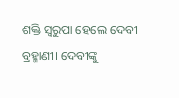ଶକ୍ତି ସ୍ୱରୁପା ହେଲେ ଦେବୀ ବ୍ରହ୍ମାଣୀ। ଦେବୀଙ୍କୁ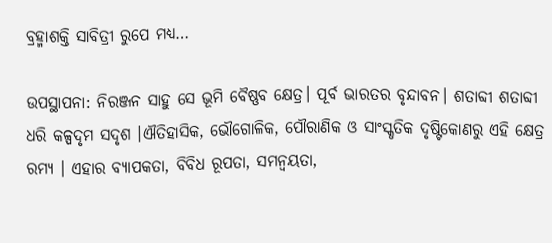ବ୍ରହ୍ମାଶକ୍ତି ସାବିତ୍ରୀ ରୁପେ ମଧ୍ୟ…

ଉପସ୍ଥାପନା: ନିରଞ୍ଜନ ସାହୁ ସେ ଭୂମି ବୈଷ୍ଣବ କ୍ଷେତ୍ର। ପୂର୍ବ ଭାରତର ବୃନ୍ଦାବନ। ଶତାବ୍ଦୀ ଶତାବ୍ଦୀ ଧରି କଳ୍ପଦୃମ ସଦୃଶ ।ଐତିହାସିକ, ଭୌଗୋଳିକ, ପୌରାଣିକ ଓ ସାଂସ୍କୃତିକ ଦୃଷ୍ଟିକୋଣରୁ ଏହି କ୍ଷେତ୍ର ରମ୍ୟ । ଏହାର ବ୍ୟାପକତା, ବିବିଧ ରୂପତା, ସମନ୍ଵୟତା,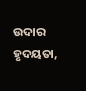ଉଦାର ହୃଦୟତା,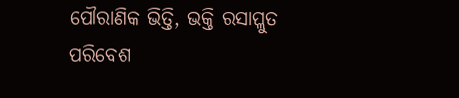ପୌରାଣିକ ଭିତ୍ତି, ଭକ୍ତି ରସାପ୍ଳୁତ ପରିବେଶ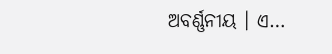ଅବର୍ଣ୍ଣନୀୟ । ଏ…